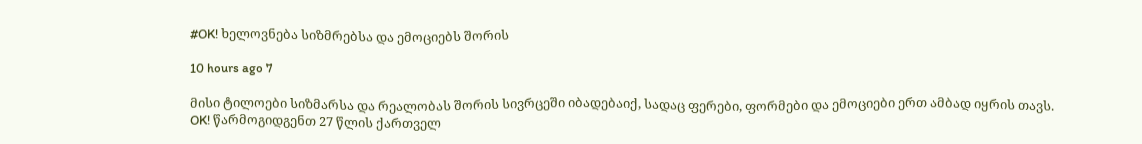#OK! ხელოვნება სიზმრებსა და ემოციებს შორის

10 hours ago 7

მისი ტილოები სიზმარსა და რეალობას შორის სივრცეში იბადებაიქ, სადაც ფერები, ფორმები და ემოციები ერთ ამბად იყრის თავს. OK! წარმოგიდგენთ 27 წლის ქართველ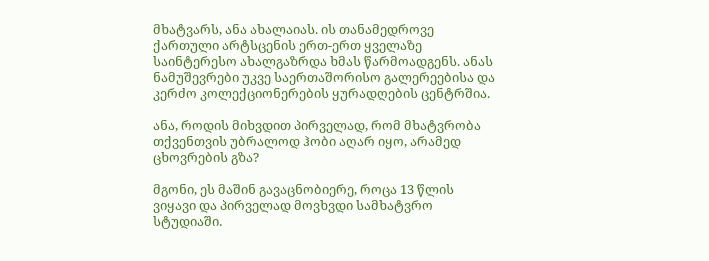მხატვარს, ანა ახალაიას. ის თანამედროვე ქართული არტსცენის ერთ-ერთ ყველაზე საინტერესო ახალგაზრდა ხმას წარმოადგენს. ანას ნამუშევრები უკვე საერთაშორისო გალერეებისა და კერძო კოლექციონერების ყურადღების ცენტრშია.

ანა, როდის მიხვდით პირველად, რომ მხატვრობა თქვენთვის უბრალოდ ჰობი აღარ იყო, არამედ ცხოვრების გზა?

მგონი, ეს მაშინ გავაცნობიერე, როცა 13 წლის ვიყავი და პირველად მოვხვდი სამხატვრო სტუდიაში.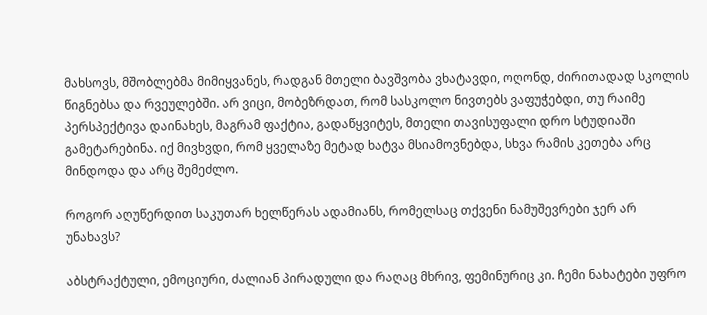მახსოვს, მშობლებმა მიმიყვანეს, რადგან მთელი ბავშვობა ვხატავდი, ოღონდ, ძირითადად სკოლის წიგნებსა და რვეულებში. არ ვიცი, მობეზრდათ, რომ სასკოლო ნივთებს ვაფუჭებდი, თუ რაიმე პერსპექტივა დაინახეს, მაგრამ ფაქტია, გადაწყვიტეს, მთელი თავისუფალი დრო სტუდიაში გამეტარებინა. იქ მივხვდი, რომ ყველაზე მეტად ხატვა მსიამოვნებდა, სხვა რამის კეთება არც მინდოდა და არც შემეძლო.

როგორ აღუწერდით საკუთარ ხელწერას ადამიანს, რომელსაც თქვენი ნამუშევრები ჯერ არ უნახავს?

აბსტრაქტული, ემოციური, ძალიან პირადული და რაღაც მხრივ, ფემინურიც კი. ჩემი ნახატები უფრო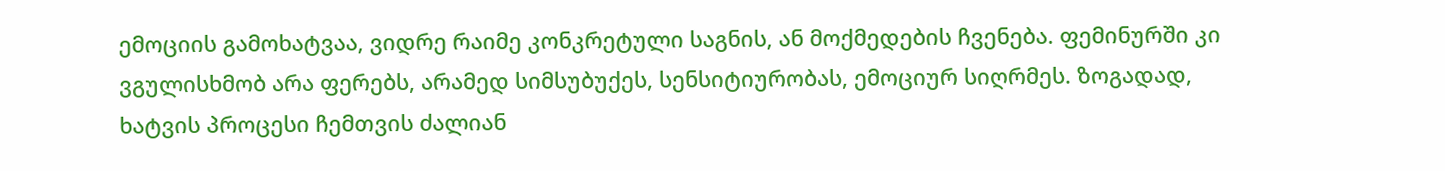ემოციის გამოხატვაა, ვიდრე რაიმე კონკრეტული საგნის, ან მოქმედების ჩვენება. ფემინურში კი ვგულისხმობ არა ფერებს, არამედ სიმსუბუქეს, სენსიტიურობას, ემოციურ სიღრმეს. ზოგადად, ხატვის პროცესი ჩემთვის ძალიან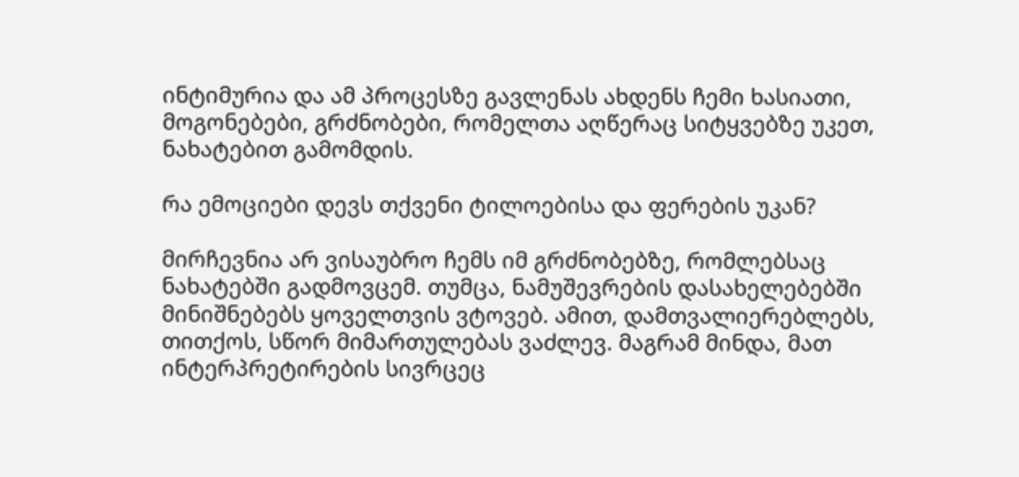ინტიმურია და ამ პროცესზე გავლენას ახდენს ჩემი ხასიათი, მოგონებები, გრძნობები, რომელთა აღწერაც სიტყვებზე უკეთ, ნახატებით გამომდის.

რა ემოციები დევს თქვენი ტილოებისა და ფერების უკან?

მირჩევნია არ ვისაუბრო ჩემს იმ გრძნობებზე, რომლებსაც ნახატებში გადმოვცემ. თუმცა, ნამუშევრების დასახელებებში მინიშნებებს ყოველთვის ვტოვებ. ამით, დამთვალიერებლებს, თითქოს, სწორ მიმართულებას ვაძლევ. მაგრამ მინდა, მათ ინტერპრეტირების სივრცეც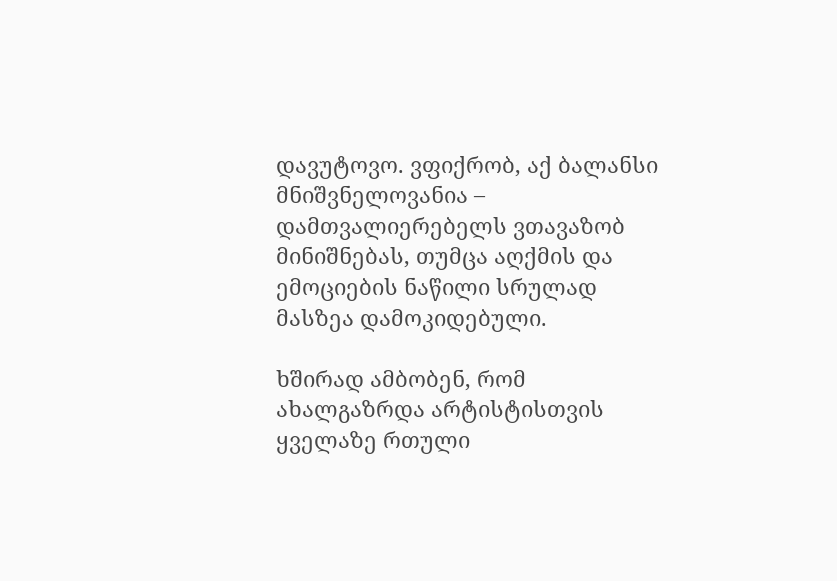დავუტოვო. ვფიქრობ, აქ ბალანსი მნიშვნელოვანია – დამთვალიერებელს ვთავაზობ მინიშნებას, თუმცა აღქმის და ემოციების ნაწილი სრულად მასზეა დამოკიდებული.

ხშირად ამბობენ, რომ ახალგაზრდა არტისტისთვის ყველაზე რთული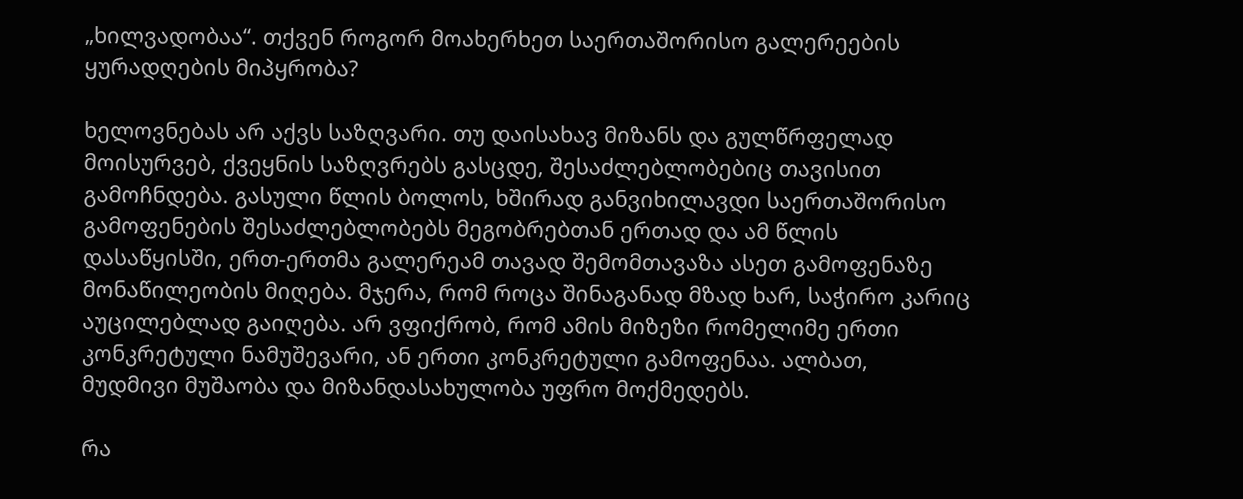„ხილვადობაა“. თქვენ როგორ მოახერხეთ საერთაშორისო გალერეების ყურადღების მიპყრობა?

ხელოვნებას არ აქვს საზღვარი. თუ დაისახავ მიზანს და გულწრფელად მოისურვებ, ქვეყნის საზღვრებს გასცდე, შესაძლებლობებიც თავისით გამოჩნდება. გასული წლის ბოლოს, ხშირად განვიხილავდი საერთაშორისო გამოფენების შესაძლებლობებს მეგობრებთან ერთად და ამ წლის დასაწყისში, ერთ-ერთმა გალერეამ თავად შემომთავაზა ასეთ გამოფენაზე მონაწილეობის მიღება. მჯერა, რომ როცა შინაგანად მზად ხარ, საჭირო კარიც აუცილებლად გაიღება. არ ვფიქრობ, რომ ამის მიზეზი რომელიმე ერთი კონკრეტული ნამუშევარი, ან ერთი კონკრეტული გამოფენაა. ალბათ,  მუდმივი მუშაობა და მიზანდასახულობა უფრო მოქმედებს.

რა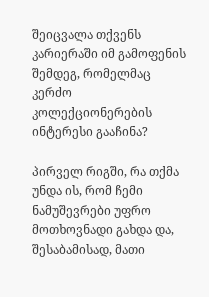შეიცვალა თქვენს კარიერაში იმ გამოფენის შემდეგ, რომელმაც კერძო კოლექციონერების ინტერესი გააჩინა?

პირველ რიგში, რა თქმა უნდა ის, რომ ჩემი ნამუშევრები უფრო მოთხოვნადი გახდა და, შესაბამისად, მათი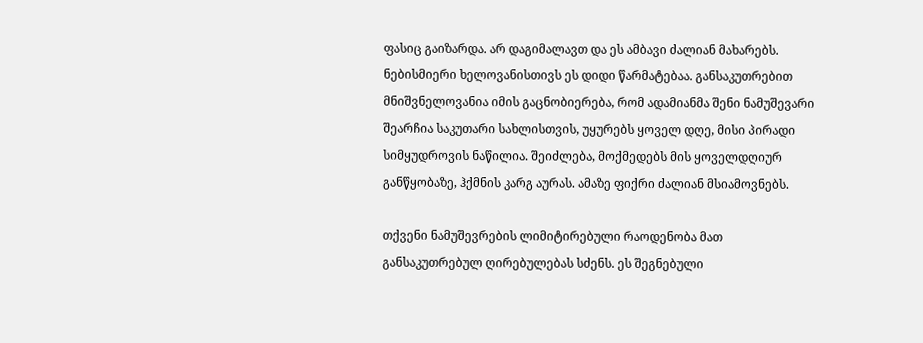ფასიც გაიზარდა. არ დაგიმალავთ და ეს ამბავი ძალიან მახარებს. ნებისმიერი ხელოვანისთივს ეს დიდი წარმატებაა. განსაკუთრებით მნიშვნელოვანია იმის გაცნობიერება, რომ ადამიანმა შენი ნამუშევარი შეარჩია საკუთარი სახლისთვის, უყურებს ყოველ დღე, მისი პირადი სიმყუდროვის ნაწილია. შეიძლება, მოქმედებს მის ყოველდღიურ განწყობაზე, ჰქმნის კარგ აურას. ამაზე ფიქრი ძალიან მსიამოვნებს.

თქვენი ნამუშევრების ლიმიტირებული რაოდენობა მათ განსაკუთრებულ ღირებულებას სძენს. ეს შეგნებული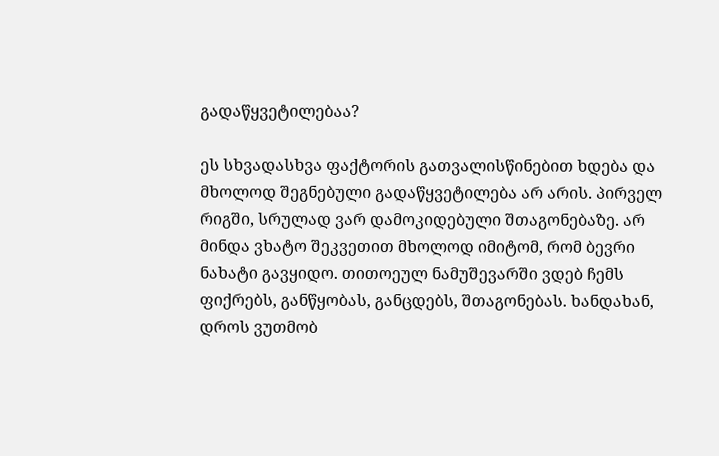გადაწყვეტილებაა?

ეს სხვადასხვა ფაქტორის გათვალისწინებით ხდება და მხოლოდ შეგნებული გადაწყვეტილება არ არის. პირველ რიგში, სრულად ვარ დამოკიდებული შთაგონებაზე. არ მინდა ვხატო შეკვეთით მხოლოდ იმიტომ, რომ ბევრი ნახატი გავყიდო. თითოეულ ნამუშევარში ვდებ ჩემს ფიქრებს, განწყობას, განცდებს, შთაგონებას. ხანდახან, დროს ვუთმობ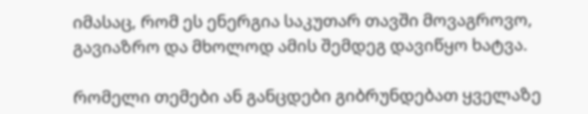იმასაც, რომ ეს ენერგია საკუთარ თავში მოვაგროვო, გავიაზრო და მხოლოდ ამის შემდეგ დავიწყო ხატვა.

რომელი თემები ან განცდები გიბრუნდებათ ყველაზე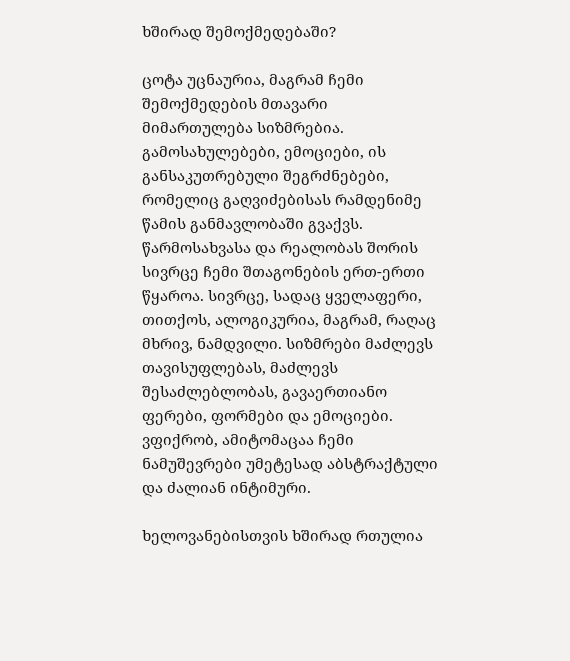ხშირად შემოქმედებაში?

ცოტა უცნაურია, მაგრამ ჩემი შემოქმედების მთავარი მიმართულება სიზმრებია. გამოსახულებები, ემოციები, ის განსაკუთრებული შეგრძნებები, რომელიც გაღვიძებისას რამდენიმე წამის განმავლობაში გვაქვს. წარმოსახვასა და რეალობას შორის სივრცე ჩემი შთაგონების ერთ-ერთი წყაროა. სივრცე, სადაც ყველაფერი, თითქოს, ალოგიკურია, მაგრამ, რაღაც მხრივ, ნამდვილი. სიზმრები მაძლევს თავისუფლებას, მაძლევს შესაძლებლობას, გავაერთიანო ფერები, ფორმები და ემოციები. ვფიქრობ, ამიტომაცაა ჩემი ნამუშევრები უმეტესად აბსტრაქტული და ძალიან ინტიმური.

ხელოვანებისთვის ხშირად რთულია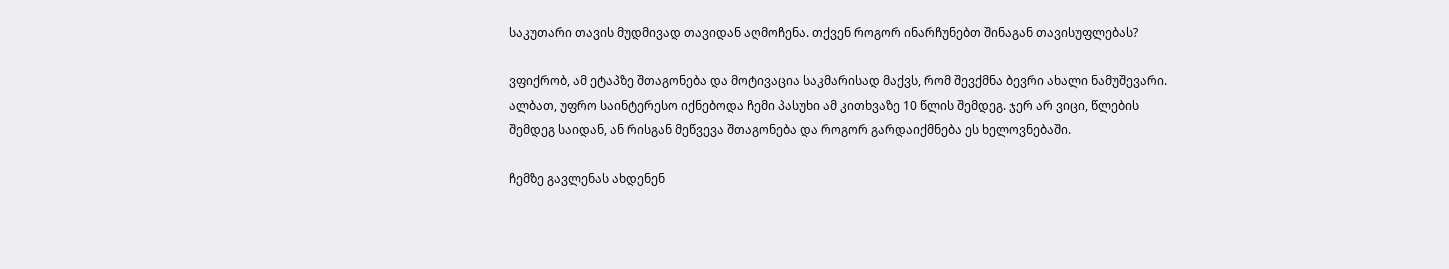საკუთარი თავის მუდმივად თავიდან აღმოჩენა. თქვენ როგორ ინარჩუნებთ შინაგან თავისუფლებას?

ვფიქრობ, ამ ეტაპზე შთაგონება და მოტივაცია საკმარისად მაქვს, რომ შევქმნა ბევრი ახალი ნამუშევარი. ალბათ, უფრო საინტერესო იქნებოდა ჩემი პასუხი ამ კითხვაზე 10 წლის შემდეგ. ჯერ არ ვიცი, წლების შემდეგ საიდან, ან რისგან მეწვევა შთაგონება და როგორ გარდაიქმნება ეს ხელოვნებაში.

ჩემზე გავლენას ახდენენ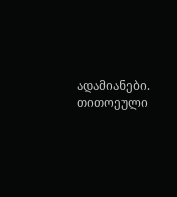ადამიანები. თითოეული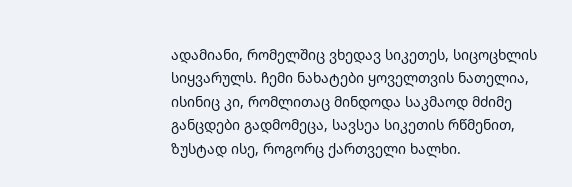ადამიანი, რომელშიც ვხედავ სიკეთეს, სიცოცხლის სიყვარულს. ჩემი ნახატები ყოველთვის ნათელია, ისინიც კი, რომლითაც მინდოდა საკმაოდ მძიმე განცდები გადმომეცა, სავსეა სიკეთის რწმენით, ზუსტად ისე, როგორც ქართველი ხალხი.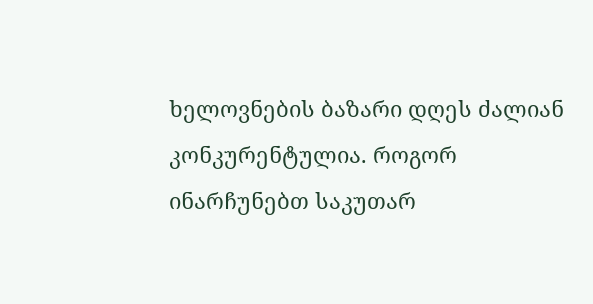ხელოვნების ბაზარი დღეს ძალიან კონკურენტულია. როგორ ინარჩუნებთ საკუთარ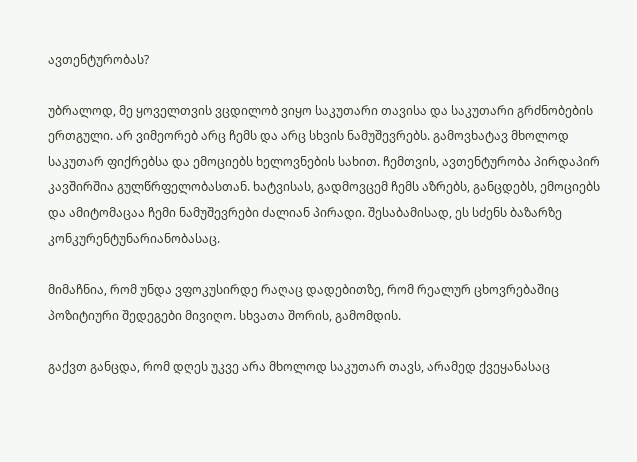ავთენტურობას?

უბრალოდ, მე ყოველთვის ვცდილობ ვიყო საკუთარი თავისა და საკუთარი გრძნობების ერთგული. არ ვიმეორებ არც ჩემს და არც სხვის ნამუშევრებს. გამოვხატავ მხოლოდ საკუთარ ფიქრებსა და ემოციებს ხელოვნების სახით. ჩემთვის, ავთენტურობა პირდაპირ კავშირშია გულწრფელობასთან. ხატვისას, გადმოვცემ ჩემს აზრებს, განცდებს, ემოციებს და ამიტომაცაა ჩემი ნამუშევრები ძალიან პირადი. შესაბამისად, ეს სძენს ბაზარზე კონკურენტუნარიანობასაც.

მიმაჩნია, რომ უნდა ვფოკუსირდე რაღაც დადებითზე, რომ რეალურ ცხოვრებაშიც პოზიტიური შედეგები მივიღო. სხვათა შორის, გამომდის.

გაქვთ განცდა, რომ დღეს უკვე არა მხოლოდ საკუთარ თავს, არამედ ქვეყანასაც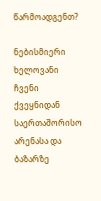წარმოადგენთ?

ნებისმიერი ხელოვანი ჩვენი ქვეყნიდან საერთაშორისო არენასა და ბაზარზე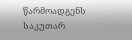წარმოადგენს საკუთარ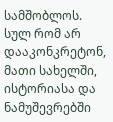სამშობლოს. სულ რომ არ დააკონკრეტონ, მათი სახელში, ისტორიასა და ნამუშევრებში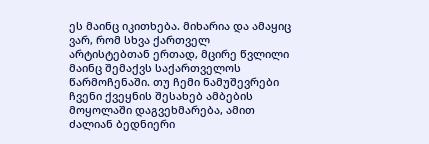ეს მაინც იკითხება. მიხარია და ამაყიც ვარ, რომ სხვა ქართველ არტისტებთან ერთად, მცირე წვლილი მაინც შემაქვს საქართველოს წარმოჩენაში. თუ ჩემი ნამუშევრები ჩვენი ქვეყნის შესახებ ამბების მოყოლაში დაგვეხმარება, ამით ძალიან ბედნიერი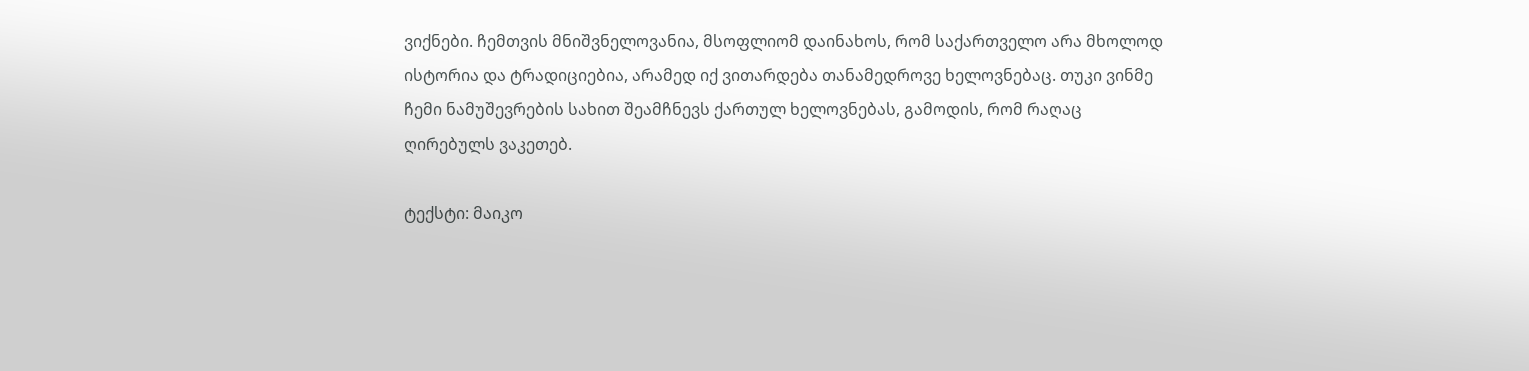ვიქნები. ჩემთვის მნიშვნელოვანია, მსოფლიომ დაინახოს, რომ საქართველო არა მხოლოდ ისტორია და ტრადიციებია, არამედ იქ ვითარდება თანამედროვე ხელოვნებაც. თუკი ვინმე ჩემი ნამუშევრების სახით შეამჩნევს ქართულ ხელოვნებას, გამოდის, რომ რაღაც ღირებულს ვაკეთებ.

ტექსტი: მაიკო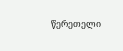წერეთელი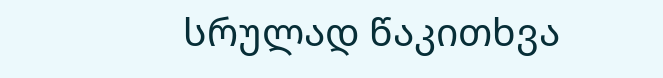სრულად წაკითხვა